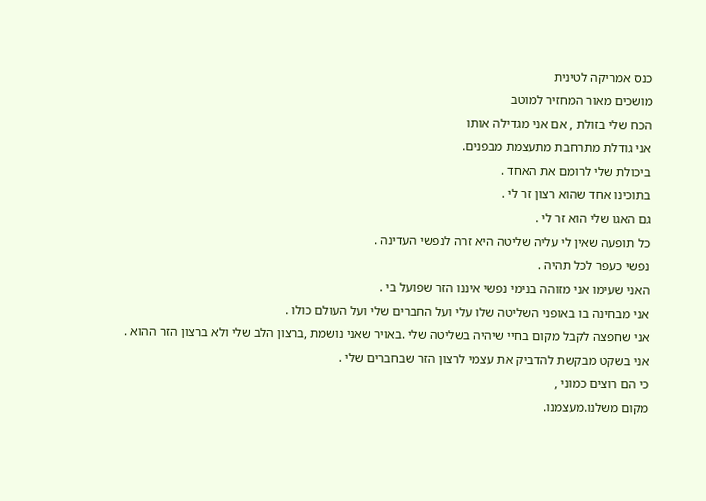כנס אמריקה לטינית
מושכים מאור המחזיר למוטב
הכח שלי בזולת , אם אני מגדילה אותו
אני גודלת מתרחבת מתעצמת מבפנים.
ביכולת שלי לרומם את האחד .
בתוכינו אחד שהוא רצון זר לי .
גם האגו שלי הוא זר לי .
כל תופעה שאין לי עליה שליטה היא זרה לנפשי העדינה .
נפשי כעפר לכל תהיה .
האני שעימו אני מזוהה בנימי נפשי איננו הזר שפועל בי .
אני מבחינה בו באופני השליטה שלו עלי ועל החברים שלי ועל העולם כולו .
אני שחפצה לקבל מקום בחיי שיהיה בשליטה שלי .באויר שאני נושמת ,ברצון הלב שלי ולא ברצון הזר ההוא .
אני בשקט מבקשת להדביק את עצמי לרצון הזר שבחברים שלי .
כי הם רוצים כמוני ,
מקום משלנו.מעצמנו.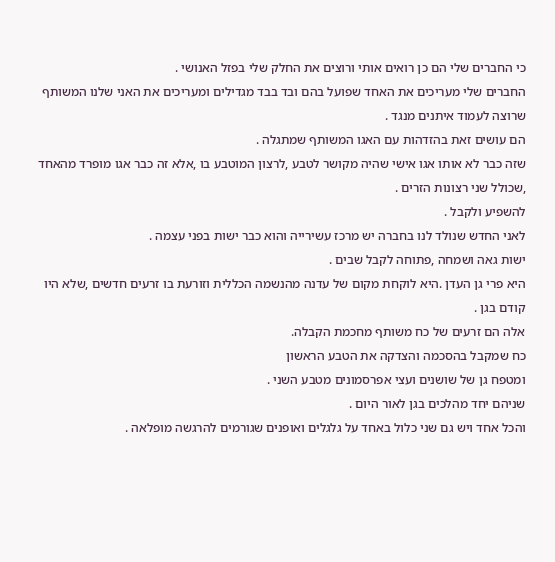כי החברים שלי הם כן רואים אותי ורוצים את החלק שלי בפזל האנושי .
החברים שלי מעריכים את האחד שפועל בהם ובד בבד מגדילים ומעריכים את האני שלנו המשותף שרוצה לעמוד איתנים מנגד .
הם עושים זאת בהזדהות עם האגו המשותף שמתגלה .
שזה כבר לא אותו אגו אישי שהיה מקושר לטבע ,לרצון המוטבע בו ,אלא זה כבר אגו מופרד מהאחד ,שכולל שני רצונות הזרים .
להשפיע ולקבל .
לאני החדש שנולד לנו בחברה יש מרכז עשירייה והוא כבר ישות בפני עצמה .
ישות גאה ושמחה ,פתוחה לקבל שבים .
היא פרי גן העדן .היא לוקחת מקום של עדנה מהנשמה הכללית וזורעת בו זרעים חדשים ,שלא היו קודם בגן .
אלה הם זרעים של כח משותף מחכמת הקבלה.
כח שמקבל בהסכמה והצדקה את הטבע הראשון
ומטפח גן של שושנים ועצי אפרסמונים מטבע השני .
שניהם יחד מהלכים בגן לאור היום .
והכל אחד ויש גם שני כלול באחד על גלגלים ואופנים שגורמים להרגשה מופלאה .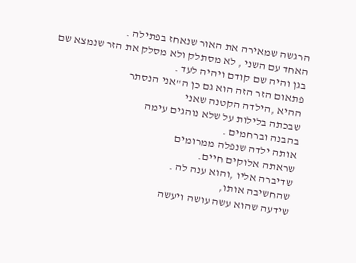הרגשה שמאירה את האור שנאחז בפתילה .
האחד עם השני , לא מסתלק ולא מסלק את הזר שנמצא שם בגן והיה שם קודם ויהיה לעד .
פתאום הזר הזה הוא גם כן ה"אני הנסתר
ההיא ,הילדה הקטנה שאני
שבכתה בלילות על שלא נוהגים עימה
בהבנה וברחמים .
אותה ילדה שנפלה ממרומים
שראתה אלוקים חיים.
שדיברה אליו ,והוא ענה לה .
שהחשיבה אותו,
שידעה שהוא עשה עושה ויעשה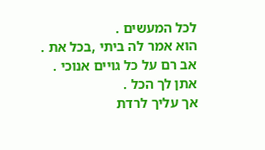לכל המעשים .
הוא אמר לה ביתי ,בכל את .
אב רם על כל גויים אנוכי .
אתן לך הכל .
אך עליך לרדת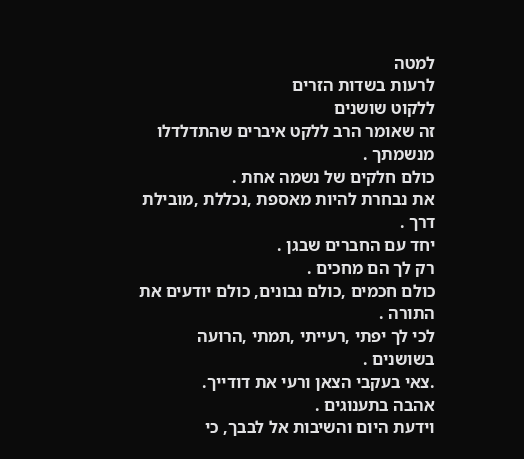למטה
לרעות בשדות הזרים
ללקוט שושנים
זה שאומר הרב ללקט איברים שהתדלדלו מנשמתך .
כולם חלקים של נשמה אחת .
את נבחרת להיות מאספת ,נכללת ,מובילת דרך .
יחד עם החברים שבגן .
רק לך הם מחכים .
כולם חכמים ,כולם נבונים, כולם יודעים את התורה .
לכי לך יפתי ,רעייתי ,תמתי ,הרועה בשושנים .
.צאי בעקבי הצאן ורעי את דודייך.
אהבה בתענוגים .
וידעת היום והשיבות אל לבבך, כי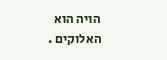הויה הוא האלוקים .